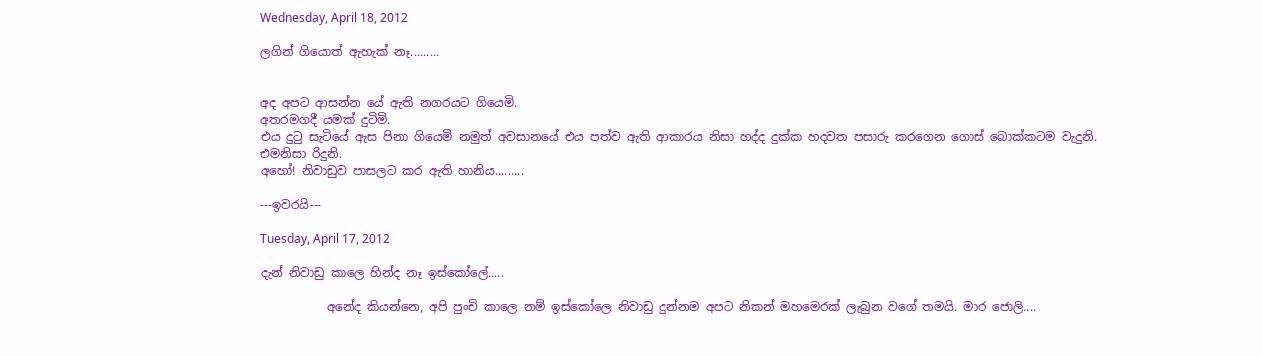Wednesday, April 18, 2012

ලගින් ගියොත් ඇහැක් නෑ.........


අද අපට ආසන්න යේ ඇති නගරයට ගියෙමි.
අතරමගදී යමක් දුටිමි.
එය දු‍ටු සැටියේ ඇස පිනා ගියෙමි නමුත් අවසානයේ එය පත්ව ඇති ආකාරය නිසා හද්ද දුක්ක හදවත පසාරු කරගෙන ගොස් බොක්කටම වැදුනි.
එමනිසා රිදුනි.
අහෝ! නිවාඩුව පාසලට කර ඇති හානිය.........

---ඉවරයි---

Tuesday, April 17, 2012

දැන් නිවාඩු කාලෙ හින්ද නෑ ඉස්කෝලේ.....

           අනේද කියන්නෙ, අපි පුංචි කාලෙ නම් ඉස්කෝලෙ නිවාඩු දුන්නම අපට නිකන් මහමෙරක් ලැබුන වගේ තමයි. මාර ජොලි....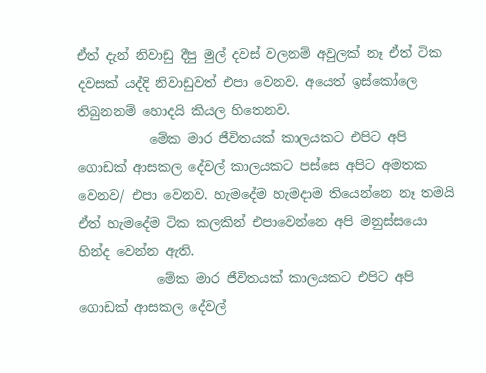ඒත් දැන් නිවාඩු දීපු මුල් දවස් වලනම් අවුලක් නෑ ඒත් ටික දවසක් යද්දි නිවාඩුවත් එපා වෙනව. අයෙත් ඉස්කෝලෙ තිබුනනම් හොදයි කියල හිතෙනව.
           මේක මාර ජීවිතයක් කාලයකට එපිට අපි ගොඩක් ආසකල දේවල් කාලයකට පස්සෙ අපිට අමතක වෙනව/ එපා වෙනව. හැමදේම හැමදාම තියෙන්නෙ නෑ තමයි ඒත් හැමදේම ටික කලකින් එපාවෙන්නෙ අපි මනුස්සයො හින්ද වෙන්න ඇති.
            මේක මාර ජීවිතයක් කාලයකට එපිට අපි ගොඩක් ආසකල දේවල්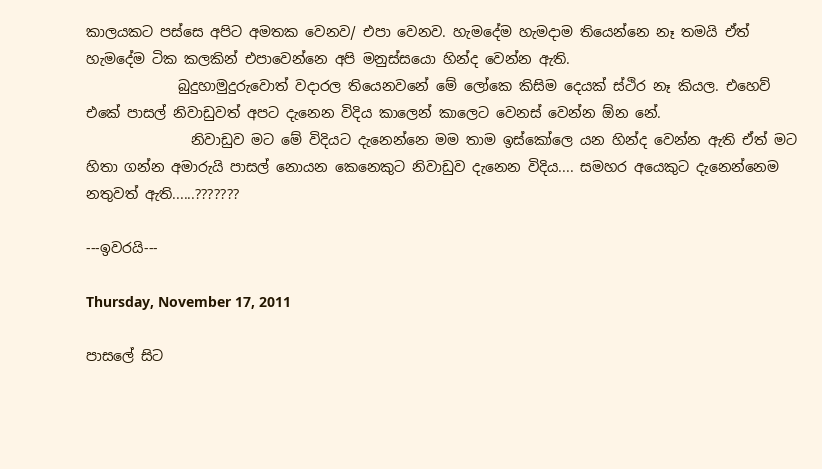කාලයකට පස්සෙ අපිට අමතක වෙනව/ එපා වෙනව. හැමදේම හැමදාම තියෙන්නෙ නෑ තමයි ඒත් හැමදේම ටික කලකින් එපාවෙන්නෙ අපි මනුස්සයො හින්ද වෙන්න ඇති.
             බුදුහාමුදුරුවොත් වදාරල තියෙනවනේ මේ ලෝකෙ කිසිම දෙයක් ස්ථිර නෑ කියල. එහෙව් එකේ පාසල් නිවාඩුවත් අපට දැනෙන විදිය කාලෙන් කාලෙට වෙනස් වෙන්න ඕන නේ.
               නිවාඩුව මට මේ විදියට දැනෙන්නෙ මම තාම ඉස්කෝලෙ යන හින්ද වෙන්න ඇති ඒත් මට හිතා ගන්න අමාරුයි පාසල් නොයන කෙනෙකුට නිවාඩුව දැනෙන විදිය.... සමහර අයෙකුට දැනෙන්නෙම නතුවත් ඇති......???????

---ඉවරයි---

Thursday, November 17, 2011

පාසලේ සිට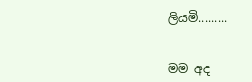ලියමි.........


මම අද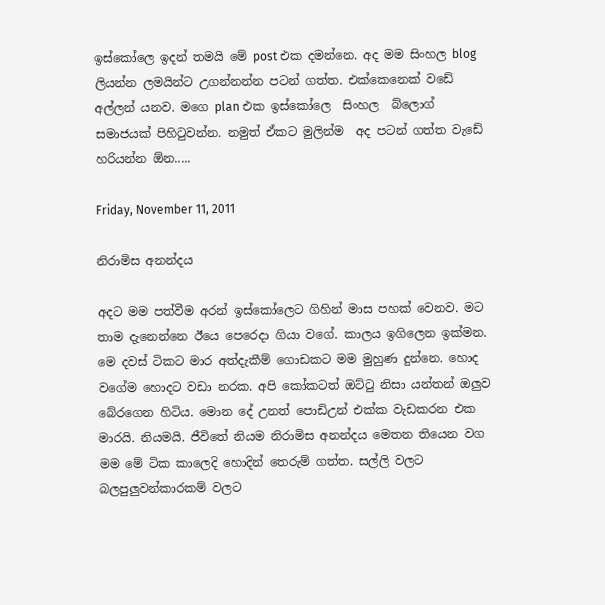ඉස්කෝලෙ ඉදන් තමයි මේ post එක දමන්නෙ. අද මම සිංහල blog ලියන්න ලමයින්ට උගන්නන්න පටන් ගත්ත. එක්කෙනෙක් වඩේ අල්ලන් යනව. මගෙ plan එක ඉස්කෝලෙ  සිංහල  බ්ලොග් සමාජයක් පිහි‍ටුවන්න. නමුත් ඒකට මුලින්ම  අද පටන් ගත්ත වැඩේ හරියන්න ඕන.....

Friday, November 11, 2011

නිරාමිස අනන්දය

අදට මම පත්වීම අරන් ඉස්කෝලෙට ගිහින් මාස පහක් වෙනව. මට තාම දැනෙන්නෙ ඊයෙ පෙරෙදා ගියා වගේ. කාලය ඉගිලෙන ඉක්මන. මෙ දවස් ටිකට මාර අත්දැකීම් ගොඩකට මම මුහුණ දුන්නෙ. හොද වගේම හොදට වඩා නරක. අපි කෝකටත් ඔට්‍ටු නිසා යන්තන් ඔලුව බේරගෙන හිටිය. මොන දේ උනත් පොඩිඋන් එක්ක වැඩකරන එක මාරයි. නියමයි. ජීවිතේ නියම නිරාමිස අනන්දය මෙතන තියෙන වග මම මේ ටික කාලෙදි හොදින් තෙරුම් ගත්ත. සල්ලි වලට බලපුලුවන්කාරකම් වලට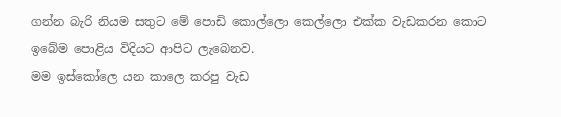ගන්න බැරි නියම සතුට මේ පොඩි කොල්ලො කෙල්ලො එක්ක වැඩකරන කොට ඉබේම පොළිය විදියට ආපිට ලැබෙනව.
මම ඉස්කෝලෙ යන කාලෙ කරපු වැඩ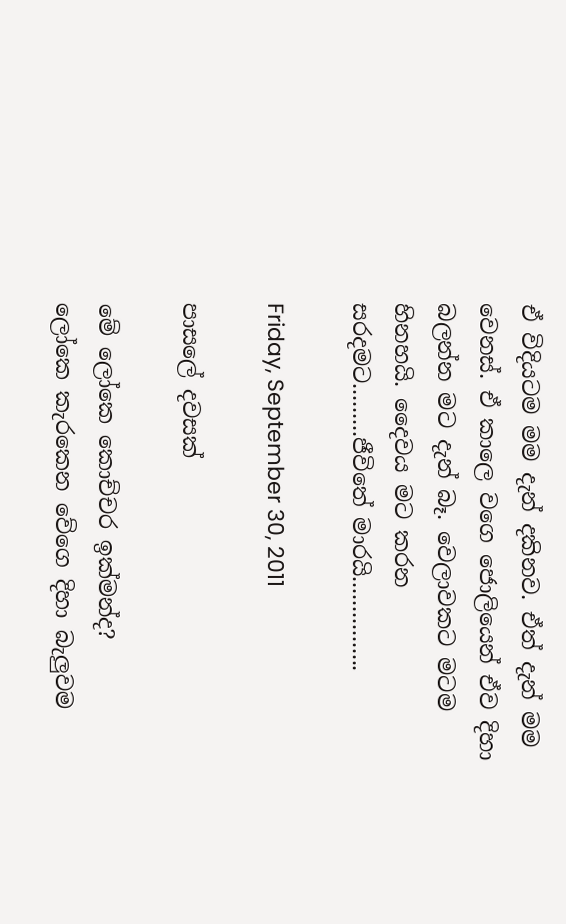ඒ විදියටම මම දැන් දකිනව. ඒත් දැන් මම වෙනස්. ඒ කාලෙ වගෙ ජොලියෙන් ඒව දිහා බලන්න මට දැන් බෑ. වෙලාවකට මටම හිනහයි. දෛවය මට කරන සරදමට.........ජීවිතේ මාරයි................

Friday, September 30, 2011

පාසලේ දවසක්

මේ ලෝකෙ කොච්චර ඉක්මන්ද?
ලෝකෙ කැරකෙන වේගෙ දිහා බැලුවම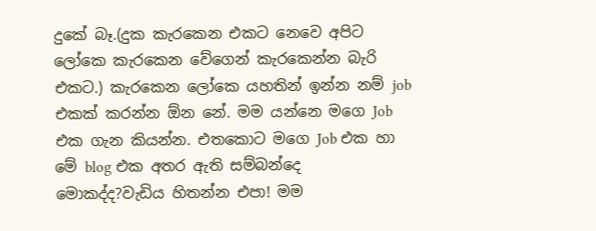දුකේ බෑ.(දුක කැරකෙන එකට නෙවෙ අපිට ලෝකෙ කැරකෙන වේගෙන් කැරකෙන්න බැරි එකට.) කැරකෙන ලෝකෙ යහතින් ඉන්න නම් job එකක් කරන්න ඕන නේ. මම යන්නෙ මගෙ Job එක ගැන කියන්න. එතකොට මගෙ Job එක හා මේ blog එක අතර ඇති සම්බන්දෙ මොකද්ද?වැඩිය හිතන්න එපා! මම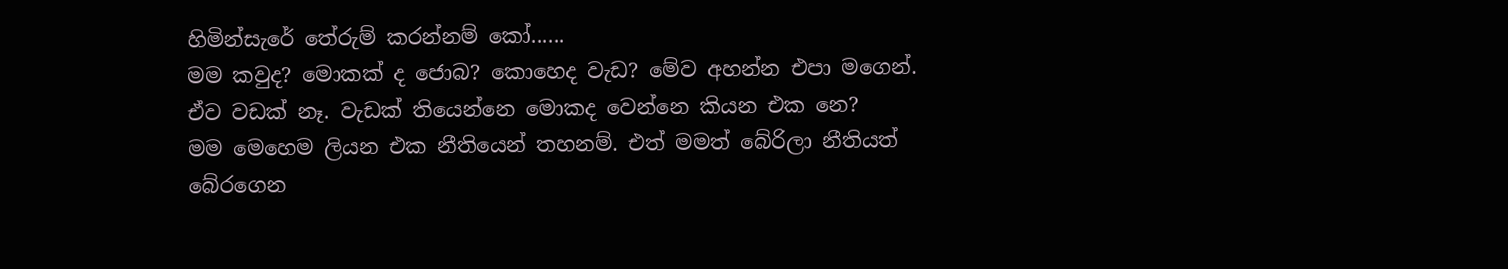හිමින්සැරේ තේරුම් කරන්නම් කෝ......
මම කවුද? මොකක් ද ජොබ? කොහෙද වැඩ? මේව අහන්න එපා මගෙන්. ඒව වඩක් නෑ. වැඩක් තියෙන්නෙ මොකද වෙන්නෙ කියන එක නෙ?
මම මෙහෙම ලියන එක නීතියෙන් තහනම්. එත් මමත් බේරිලා නීතියත් බේරගෙන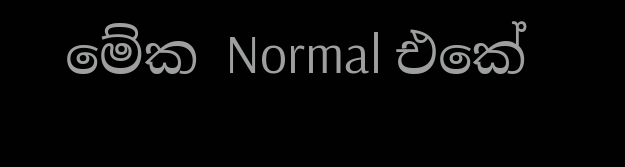මේක Normal එකේ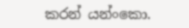කරන් යන්ංකො.